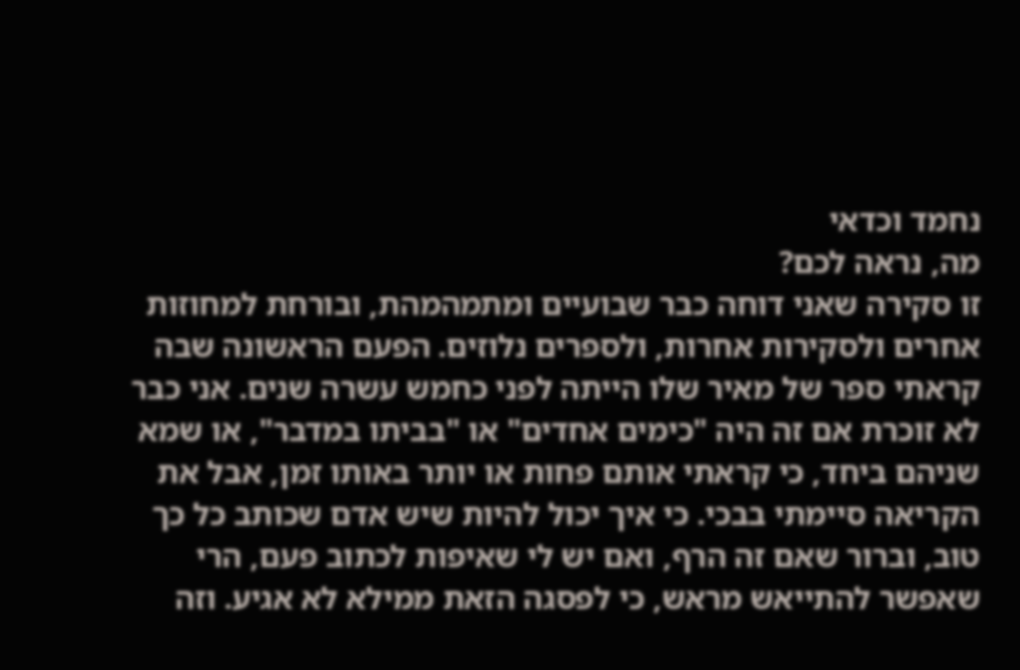נחמד וכדאי
מה, נראה לכם?
זו סקירה שאני דוחה כבר שבועיים ומתמהמהת, ובורחת למחוזות אחרים ולסקירות אחרות, ולספרים נלוזים. הפעם הראשונה שבה קראתי ספר של מאיר שלו הייתה לפני כחמש עשרה שנים. אני כבר לא זוכרת אם זה היה "כימים אחדים" או "בביתו במדבר", או שמא שניהם ביחד, כי קראתי אותם פחות או יותר באותו זמן, אבל את הקריאה סיימתי בבכי. כי איך יכול להיות שיש אדם שכותב כל כך טוב, וברור שאם זה הרף, ואם יש לי שאיפות לכתוב פעם, הרי שאפשר להתייאש מראש, כי לפסגה הזאת ממילא לא אגיע. וזה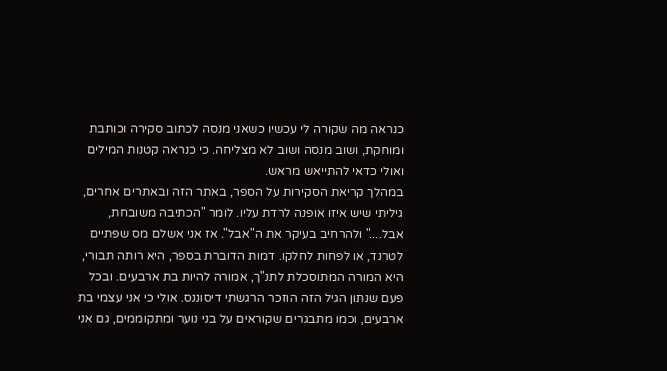כנראה מה שקורה לי עכשיו כשאני מנסה לכתוב סקירה וכותבת ומוחקת, ושוב מנסה ושוב לא מצליחה. כי כנראה קטנות המילים ואולי כדאי להתייאש מראש.
במהלך קריאת הסקירות על הספר, באתר הזה ובאתרים אחרים, גיליתי שיש איזו אופנה לרדת עליו. לומר "הכתיבה משובחת, אבל...." ולהרחיב בעיקר את ה"אבל". אז אני אשלם מס שפתיים לטרנד, או לפחות לחלקו. דמות הדוברת בספר, היא רותה תבורי, היא המורה המתוסכלת לתנ"ך, אמורה להיות בת ארבעים. ובכל פעם שנתון הגיל הזה הוזכר הרגשתי דיסוננס. אולי כי אני עצמי בת ארבעים, וכמו מתבגרים שקוראים על בני נוער ומתקוממים, גם אני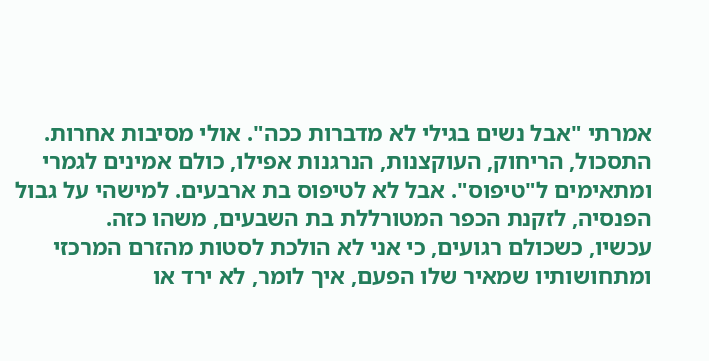אמרתי "אבל נשים בגילי לא מדברות ככה". אולי מסיבות אחרות. התסכול, הריחוק, העוקצנות, הנרגנות אפילו, כולם אמינים לגמרי ומתאימים ל"טיפוס". אבל לא לטיפוס בת ארבעים. למישהי על גבול הפנסיה, לזקנת הכפר המטורללת בת השבעים, משהו כזה.
עכשיו, כשכולם רגועים, כי אני לא הולכת לסטות מהזרם המרכזי ומתחושותיו שמאיר שלו הפעם, איך לומר, לא ירד או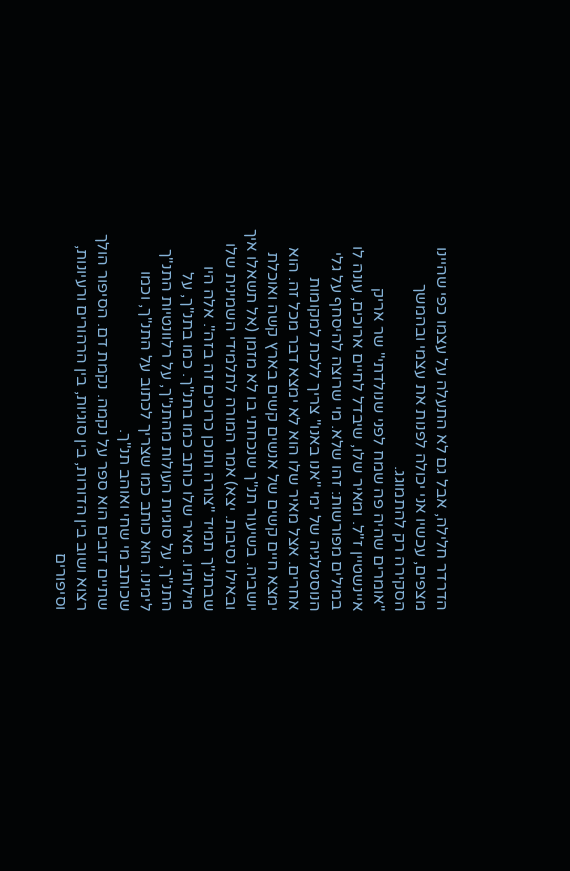הדרדר חלילה, אבל גם לא התעלה על עצמו כפי שהיינו מצפים, עכשיו אני יכולה לפנות את עצמי ובהמשך הסקירה רק להתמוגג.
"אומרים שהיה פה שמח לפני שנולדתי" שר אריק איינשטיין ז"ל. ומאיר שלו, שיבדל לחיים ארוכים, עונה לו במילים מפורשות: זהו שלא. מי שרוצה להיסחף על גלי הנוסטלגיה של ימי "אנו באנו" צריך ללכת למקומות אחרים. אצל מאיר שלו הוא לא ימצא דבר מכל זה. הוא ימצא חיים קשים של אנשים קשים בארץ קשה ואוכלת יושביה. בשיעור תנ"ך שנכחתי בו לא מזמן (אל תשאלו איך ובאילו נסיבות. יצא) אמר המורה לתלמידי השמינית שלו שבתנ"ך תמיד "צורה ותוכן כרוכים זה בזה". אלה היו מילותיו. מאיר שלו כותב כמו בתנ"ך. כמו בתנ"ך, על התנ"ך, על סוגיות העולות מהתנ"ך, על רלוונטיות התנ"ך לימינו. הוא כותב כמו שצריך לכתוב על התנ"ך, וכמו שכותב מי שחי ואוהב תנ"ך.
שתיים דובים הוא ספר על נקמה. נקמת דם. הסיפור הולך רצוא ושוב בין הדורות, בין סוגיות, בין הרהורים ורעיונות, וסיפורים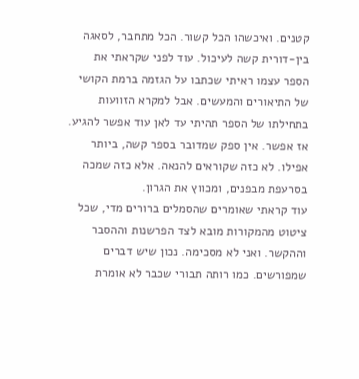קטנים. ואיכשהו הכל קשור. הכל מתחבר, לסאגה בין-דורית קשה לעיכול. עוד לפני שקראתי את הספר עצמו ראיתי שכתבו על הגזמה ברמת הקושי של התיאורים והמעשים. אבל למקרא הזוועות בתחילתו של הספר תהיתי עד לאן עוד אפשר להגיע. אז אפשר. אין ספק שמדובר בספר קשה, ביותר אפילו. לא כזה שקוראים להנאה. אלא כזה שמכה בסרעפת מבפנים, ומכווץ את הגרון.
עוד קראתי שאומרים שהסמלים ברורים מדי, שכל ציטוט מהמקורות מובא לצד הפרשנות וההסבר וההקשר. ואני לא מסכימה. נכון שיש דברים שמפורשים. כמו רותה תבורי שכבר לא אומרת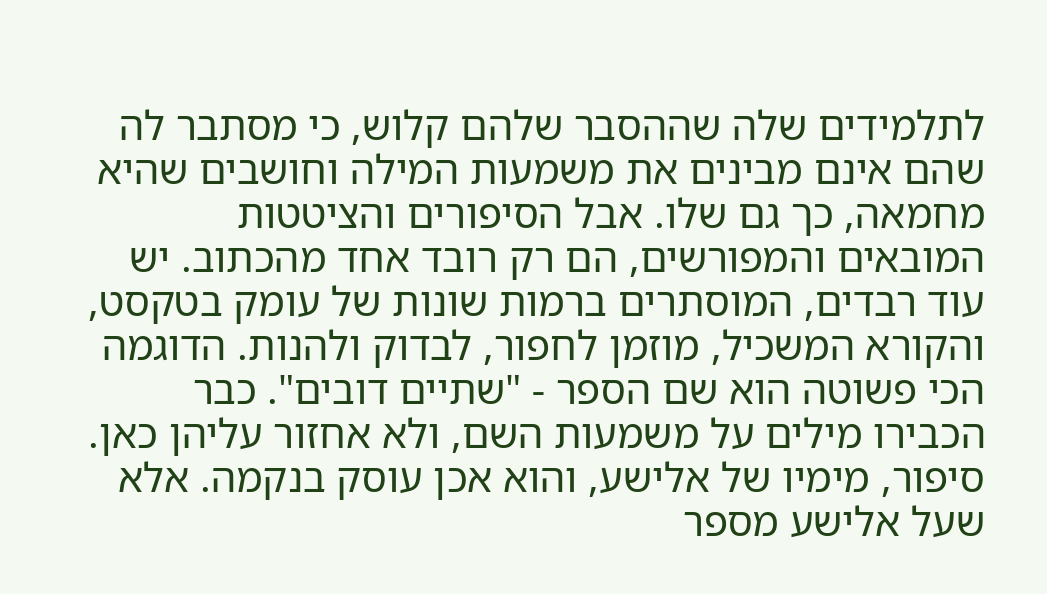לתלמידים שלה שההסבר שלהם קלוש, כי מסתבר לה שהם אינם מבינים את משמעות המילה וחושבים שהיא מחמאה, כך גם שלו. אבל הסיפורים והציטטות המובאים והמפורשים, הם רק רובד אחד מהכתוב. יש עוד רבדים, המוסתרים ברמות שונות של עומק בטקסט, והקורא המשכיל, מוזמן לחפור, לבדוק ולהנות. הדוגמה הכי פשוטה הוא שם הספר - "שתיים דובים". כבר הכבירו מילים על משמעות השם, ולא אחזור עליהן כאן. סיפור, מימיו של אלישע, והוא אכן עוסק בנקמה. אלא שעל אלישע מספר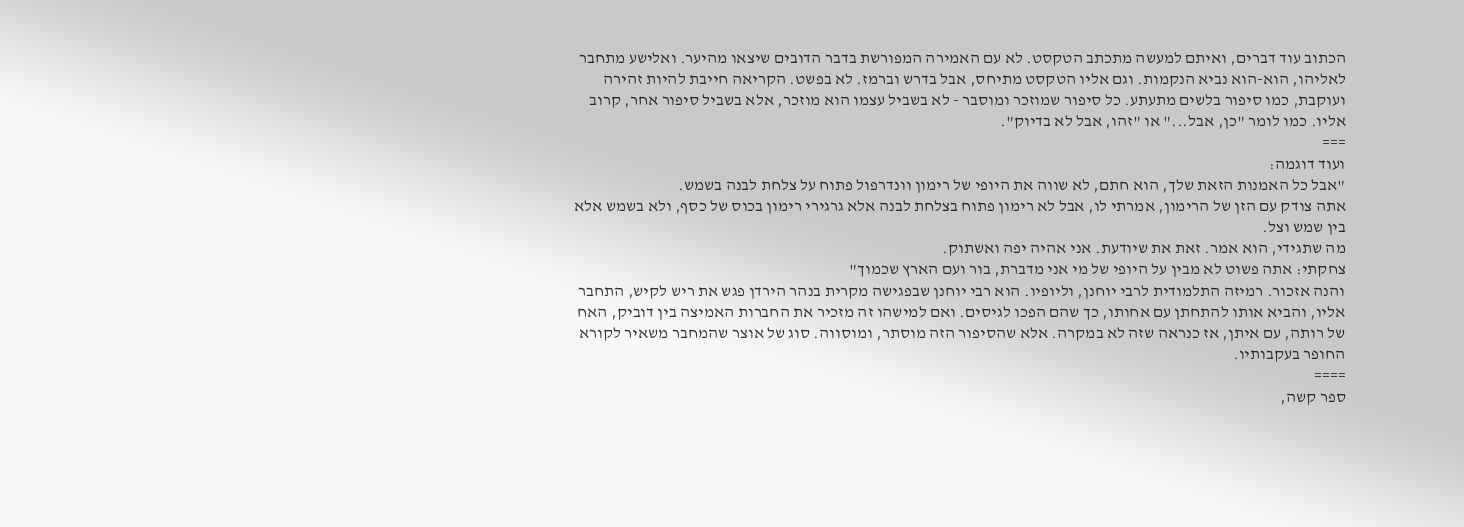הכתוב עוד דברים, ואיתם למעשה מתכתב הטקסט. לא עם האמירה המפורשת בדבר הדובים שיצאו מהיער. ואלישע מתחבר לאליהו, הוא-הוא נביא הנקמות. וגם אליו הטקסט מתיחס, אבל בדרש וברמז. לא בפשט. הקריאה חייבת להיות זהירה ועוקבת, כמו סיפור בלשים מתעתע. כל סיפור שמוזכר ומוסבר - לא בשביל עצמו הוא מוזכר, אלא בשביל סיפור אחר, קרוב אליו. כמו לומר "כן, אבל..." או "זהו, אבל לא בדיוק".
===
ועוד דוגמה:
"אבל כל האמנות הזאת שלך, הוא חתם, לא שווה את היופי של רימון וונדרפול פתוח על צלחת לבנה בשמש.
אתה צודק עם הזן של הרימון, אמרתי לו, אבל לא רימון פתוח בצלחת לבנה אלא גרגירי רימון בכוס של כסף, ולא בשמש אלא בין שמש וצל.
מה שתגידי, הוא אמר. זאת את שיודעת. אני אהיה יפה ואשתוק.
צחקתי: אתה פשוט לא מבין על היופי של מי אני מדברת, בור ועם הארץ שכמוך"
והנה אזכור. רמיזה התלמודית לרבי יוחנן, וליופיו. הוא רבי יוחנן שבפגישה מקרית בנהר הירדן פגש את ריש לקיש, התחבר אליו, והביא אותו להתחתן עם אחותו, כך שהם הפכו לגיסים. ואם למישהו זה מזכיר את החברות האמיצה בין דוביק, האח של רותה, עם איתן, אז כנראה שזה לא במקרה. אלא שהסיפור הזה מוסתר, ומוסווה. סוג של אוצר שהמחבר משאיר לקורא החופר בעקבותיו.
====
ספר קשה,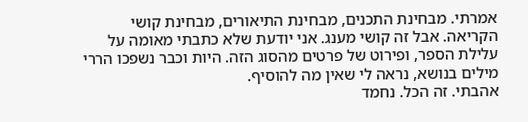אמרתי. מבחינת התכנים, מבחינת התיאורים, מבחינת קושי הקריאה. אבל זה קושי מענג. אני יודעת שלא כתבתי מאומה על עלילת הספר, ופירוט של פרטים מהסוג הזה. היות וכבר נשפכו הררי מילים בנושא, נראה לי שאין מה להוסיף.
אהבתי. זה הכל. נחמד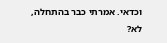וכדאי. אמרתי כבר בהתחלה, לא?